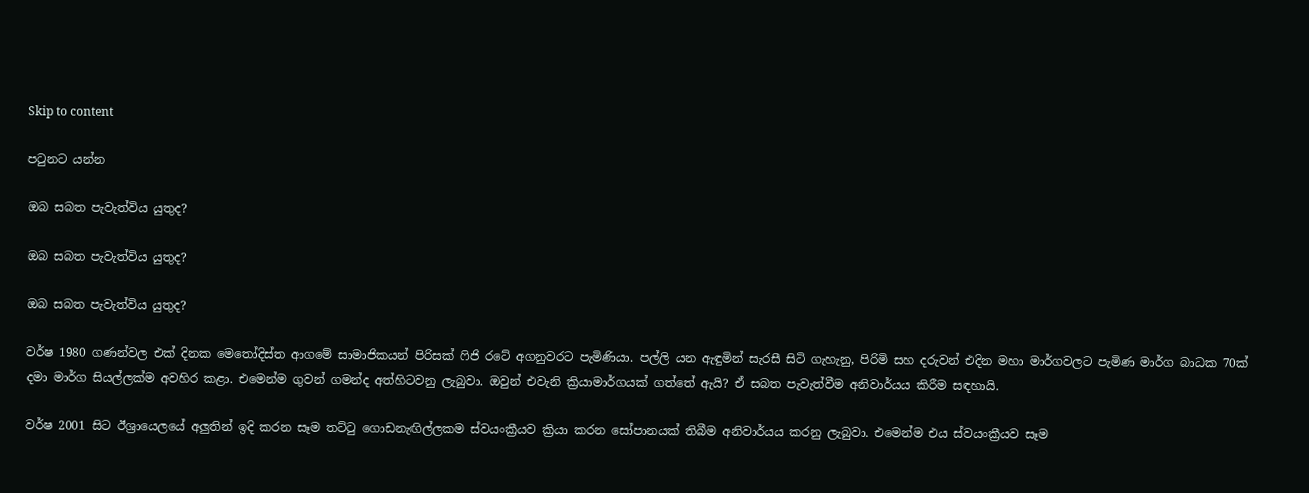Skip to content

පටුනට යන්න

ඔබ සබත පැවැත්විය යුතුද?

ඔබ සබත පැවැත්විය යුතුද?

ඔබ සබත පැවැත්විය යුතුද?

වර්ෂ 1980 ගණන්වල එක් දිනක මෙතෝදිස්ත ආගමේ සාමාජිකයන් පිරිසක් ෆිජි රටේ අගනුවරට පැමිණියා. පල්ලි යන ඇඳුමින් සැරසී සිටි ගැහැනු, පිරිමි සහ දරුවන් එදින මහා මාර්ගවලට පැමිණ මාර්ග බාධක 70ක් දමා මාර්ග සියල්ලක්ම අවහිර කළා. එමෙන්ම ගුවන් ගමන්ද අත්හිටවනු ලැබුවා. ඔවුන් එවැනි ක්‍රියාමාර්ගයක් ගත්තේ ඇයි? ඒ සබත පැවැත්වීම අනිවාර්යය කිරීම සඳහායි.

වර්ෂ 2001 සිට ඊශ්‍රායෙලයේ අලුතින් ඉදි කරන සෑම තට්ටු ගොඩනැඟිල්ලකම ස්වයංක්‍රීයව ක්‍රියා කරන සෝපානයක් තිබීම අනිවාර්යය කරනු ලැබුවා. එමෙන්ම එය ස්වයංක්‍රීයව සෑම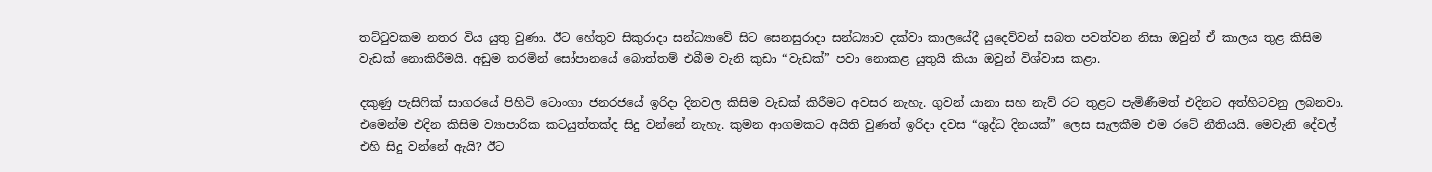තට්ටුවකම නතර විය යුතු වුණා. ඊට හේතුව සිකුරාදා සන්ධ්‍යාවේ සිට සෙනසුරාදා සන්ධ්‍යාව දක්වා කාලයේදී යුදෙව්වන් සබත පවත්වන නිසා ඔවුන් ඒ කාලය තුළ කිසිම වැඩක් නොකිරීමයි. අඩුම තරමින් සෝපානයේ බොත්තම් එබීම වැනි කුඩා “වැඩක්” පවා නොකළ යුතුයි කියා ඔවුන් විශ්වාස කළා.

දකුණු පැසිෆික් සාගරයේ පිහිටි ටොංගා ජනරජයේ ඉරිදා දිනවල කිසිම වැඩක් කිරීමට අවසර නැහැ. ගුවන් යානා සහ නැව් රට තුළට පැමිණීමත් එදිනට අත්හිටවනු ලබනවා. එමෙන්ම එදින කිසිම ව්‍යාපාරික කටයුත්තක්ද සිදු වන්නේ නැහැ. කුමන ආගමකට අයිති වුණත් ඉරිදා දවස “ශුද්ධ දිනයක්” ලෙස සැලකීම එම රටේ නීතියයි. මෙවැනි දේවල් එහි සිදු වන්නේ ඇයි? ඊට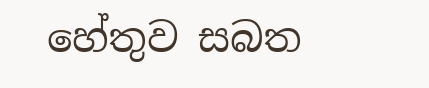හේතුව සබත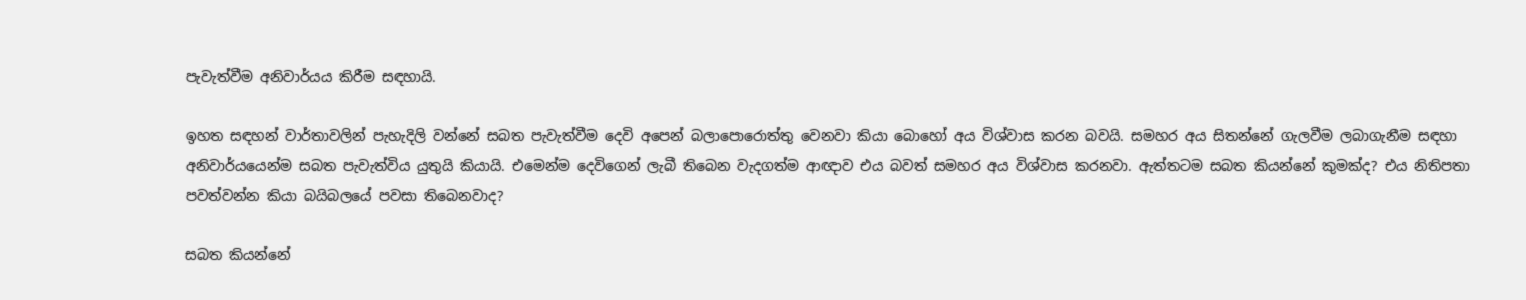පැවැත්වීම අනිවාර්යය කිරීම සඳහායි.

ඉහත සඳහන් වාර්තාවලින් පැහැදිලි වන්නේ සබත පැවැත්වීම දෙවි අපෙන් බලාපොරොත්තු වෙනවා කියා බොහෝ අය විශ්වාස කරන බවයි. සමහර අය සිතන්නේ ගැලවීම ලබාගැනීම සඳහා අනිවාර්යයෙන්ම සබත පැවැත්විය යුතුයි කියායි. එමෙන්ම දෙවිගෙන් ලැබී තිබෙන වැදගත්ම ආඥාව එය බවත් සමහර අය විශ්වාස කරනවා. ඇත්තටම සබත කියන්නේ කුමක්ද? එය නිතිපතා පවත්වන්න කියා බයිබලයේ පවසා තිබෙනවාද?

සබත කියන්නේ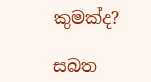කුමක්ද?

සබත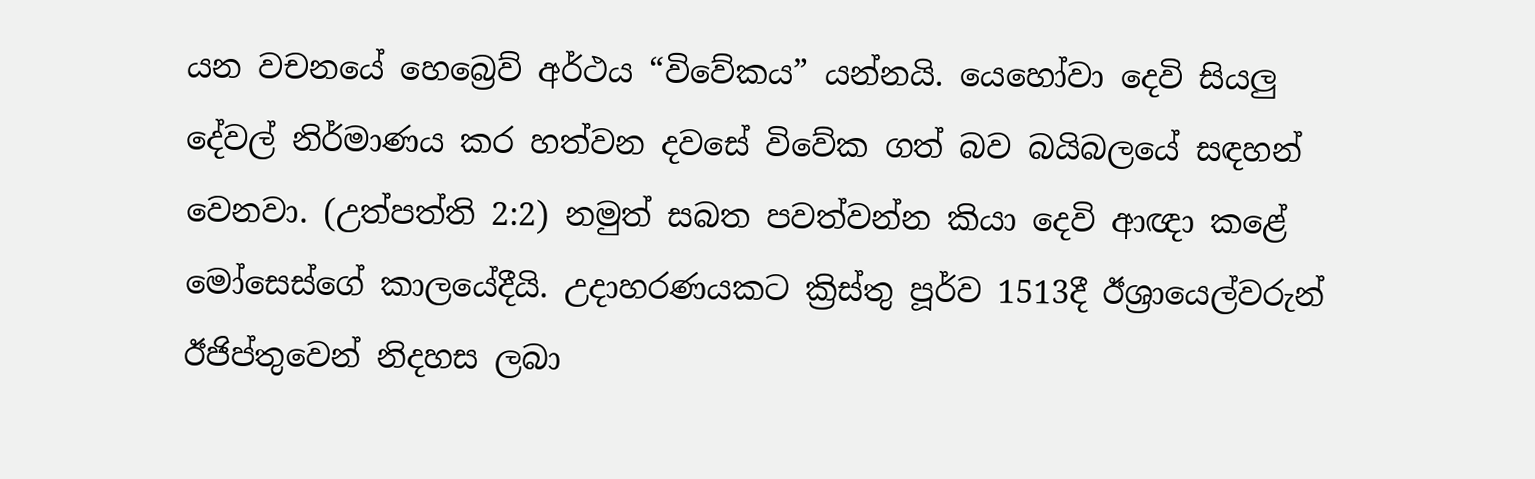යන වචනයේ හෙබ්‍රෙව් අර්ථය “විවේකය” යන්නයි. යෙහෝවා දෙවි සියලු දේවල් නිර්මාණය කර හත්වන දවසේ විවේක ගත් බව බයිබලයේ සඳහන් වෙනවා. (උත්පත්ති 2:2) නමුත් සබත පවත්වන්න කියා දෙවි ආඥා කළේ මෝසෙස්ගේ කාලයේදීයි. උදාහරණයකට ක්‍රිස්තු පූර්ව 1513දී ඊශ්‍රායෙල්වරුන් ඊජිප්තුවෙන් නිදහස ලබා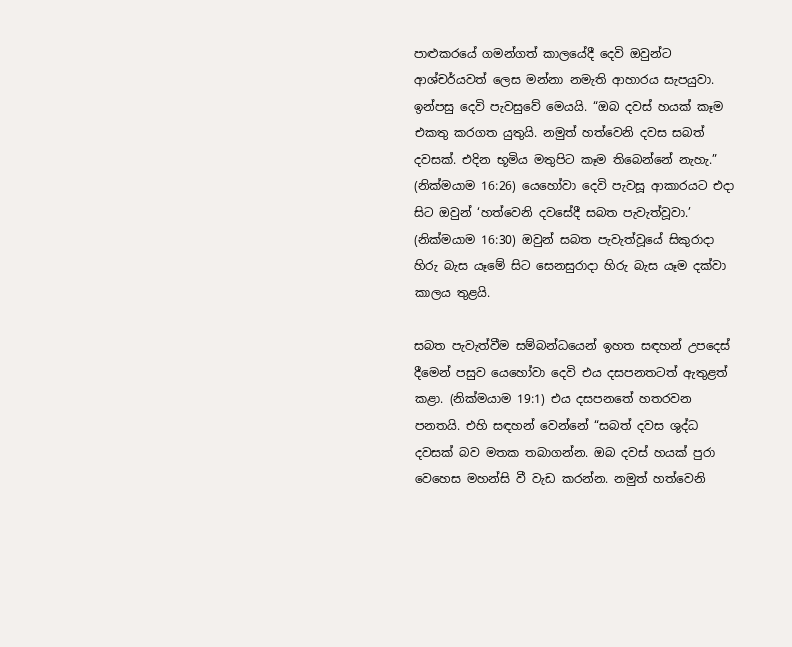පාළුකරයේ ගමන්ගත් කාලයේදී දෙවි ඔවුන්ට ආශ්චර්යවත් ලෙස මන්නා නමැති ආහාරය සැපයුවා. ඉන්පසු දෙවි පැවසුවේ මෙයයි. “ඔබ දවස් හයක් කෑම එකතු කරගත යුතුයි. නමුත් හත්වෙනි දවස සබත් දවසක්. එදින භූමිය මතුපිට කෑම තිබෙන්නේ නැහැ.” (නික්මයාම 16:26) යෙහෝවා දෙවි පැවසූ ආකාරයට එදා සිට ඔවුන් ‘හත්වෙනි දවසේදී සබත පැවැත්වූවා.’ (නික්මයාම 16:30) ඔවුන් සබත පැවැත්වූයේ සිකුරාදා හිරු බැස යෑමේ සිට සෙනසුරාදා හිරු බැස යෑම දක්වා කාලය තුළයි.

සබත පැවැත්වීම සම්බන්ධයෙන් ඉහත සඳහන් උපදෙස් දීමෙන් පසුව යෙහෝවා දෙවි එය දසපනතටත් ඇතුළත් කළා. (නික්මයාම 19:1) එය දසපනතේ හතරවන පනතයි. එහි සඳහන් වෙන්නේ “සබත් දවස ශුද්ධ දවසක් බව මතක තබාගන්න. ඔබ දවස් හයක් පුරා වෙහෙස මහන්සි වී වැඩ කරන්න. නමුත් හත්වෙනි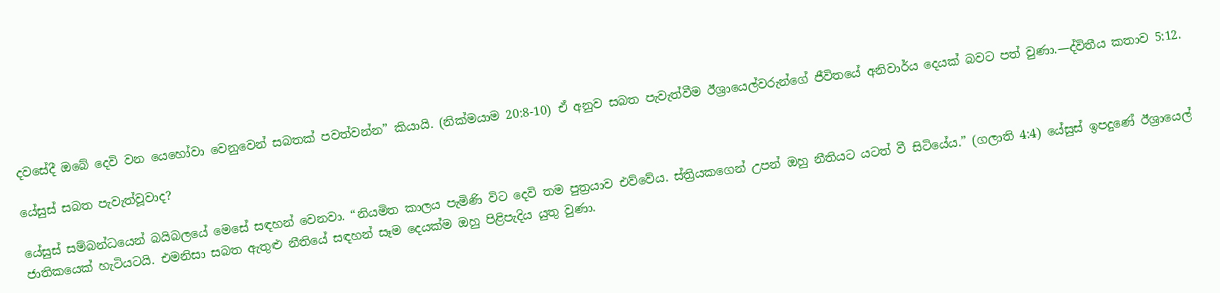දවසේදී ඔබේ දෙවි වන යෙහෝවා වෙනුවෙන් සබතක් පවත්වන්න” කියායි. (නික්මයාම 20:8-10) ඒ අනුව සබත පැවැත්වීම ඊශ්‍රායෙල්වරුන්ගේ ජීවිතයේ අනිවාර්ය දෙයක් බවට පත් වුණා.—ද්විතීය කතාව 5:12.

යේසුස් සබත පැවැත්වූවාද?

යේසුස් සම්බන්ධයෙන් බයිබලයේ මෙසේ සඳහන් වෙනවා. “නියමිත කාලය පැමිණි විට දෙවි තම පුත්‍රයාව එව්වේය. ස්ත්‍රියකගෙන් උපන් ඔහු නීතියට යටත් වී සිටියේය.” (ගලාති 4:4) යේසුස් ඉපදුණේ ඊශ්‍රායෙල් ජාතිකයෙක් හැටියටයි. එමනිසා සබත ඇතුළු නීතියේ සඳහන් සෑම දෙයක්ම ඔහු පිළිපැදිය යුතු වුණා.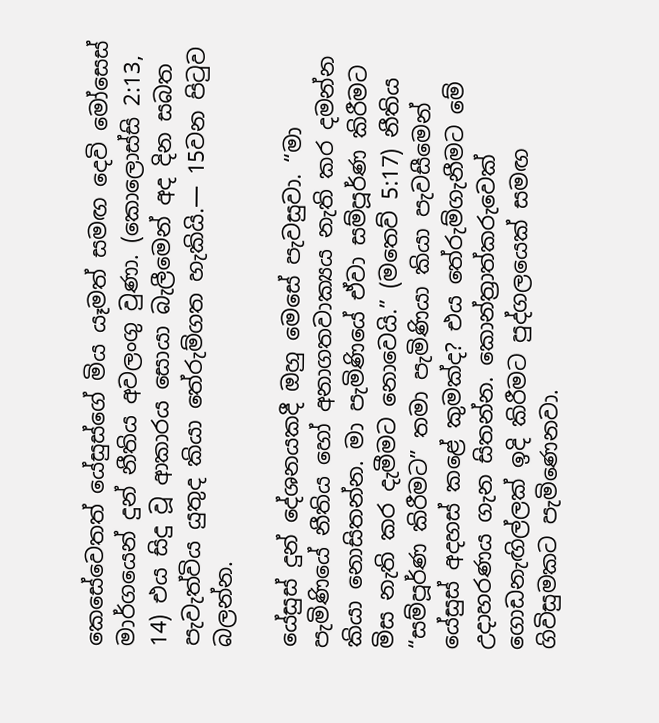කෙසේවෙතත් යේසුස්ගේ මිය යෑමත් සමඟ දෙවි මෝසෙස් මාර්ගයෙන් දුන් නීතිය අවලංගු වුණා. (කොලොස්සි 2:13, 14) එය සිදු වූ ආකාරය සොයා බැලීමෙන් අද දින සබත පැවැත්විය යුතුද කියා තේරුම්ගත හැකියි.— 15වන පිටුව බලන්න.

යේසුස් දුන් දේශනයකදී ඔහු මෙසේ පැවසුවා. “මා පැමිණියේ නීතිය හෝ අනාගතවාක්‍යය නැති කර දමන්න කියා නොසිතන්න. මා පැමිණියේ ඒවා සම්පූර්ණ කිරීමට මිස නැති කර දැමීමට නොවෙයි.” (මතෙව් 5:17) නීතිය “සම්පූර්ණ කිරීමට” තමා පැමිණියා කියා පැවසීමෙන් යේසුස් අදහස් කළේ කුමක්ද? එය තේරුම්ගැනීමට මේ උදාහරණය ගැන සිතන්න. කොන්ත්‍රාත්කරුවෙක් ගොඩනැඟිල්ලක් ඉදි කිරීමට පුද්ගලයෙක් සමඟ ගිවිසුමකට පැමිණෙනවා.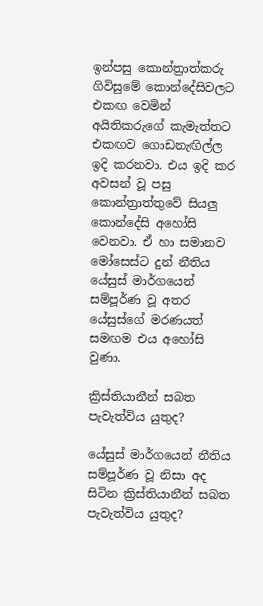ඉන්පසු කොන්ත්‍රාත්කරු ගිවිසුමේ කොන්දේසිවලට එකඟ වෙමින් අයිතිකරුගේ කැමැත්තට එකඟව ගොඩනැඟිල්ල ඉදි කරනවා. එය ඉදි කර අවසන් වූ පසු කොන්ත්‍රාත්තුවේ සියලු කොන්දේසි අහෝසි වෙනවා. ඒ හා සමානව මෝසෙස්ට දුන් නීතිය යේසුස් මාර්ගයෙන් සම්පූර්ණ වූ අතර යේසුස්ගේ මරණයත් සමඟම එය අහෝසි වුණා.

ක්‍රිස්තියානීන් සබත පැවැත්විය යුතුද?

යේසුස් මාර්ගයෙන් නීතිය සම්පූර්ණ වූ නිසා අද සිටින ක්‍රිස්තියානීන් සබත පැවැත්විය යුතුද?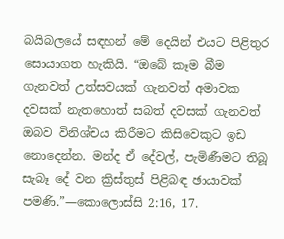බයිබලයේ සඳහන් මේ දෙයින් එයට පිළිතුර සොයාගත හැකියි. “ඔබේ කෑම බීම ගැනවත් උත්සවයක් ගැනවත් අමාවක දවසක් නැතහොත් සබත් දවසක් ගැනවත් ඔබව විනිශ්චය කිරීමට කිසිවෙකුට ඉඩ නොදෙන්න. මන්ද ඒ දේවල්, පැමිණීමට තිබූ සැබෑ දේ වන ක්‍රිස්තුස් පිළිබඳ ඡායාවක් පමණි.”—කොලොස්සි 2:16, 17.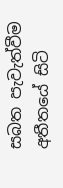සබත පැවැත්වීම අතීතයේ සිටි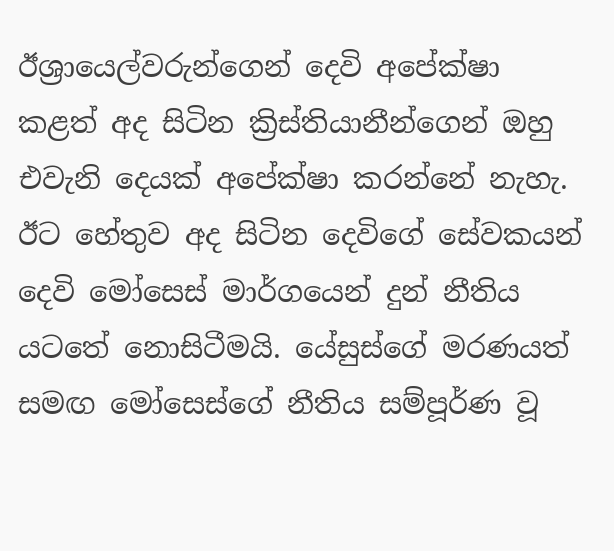ඊශ්‍රායෙල්වරුන්ගෙන් දෙවි අපේක්ෂා කළත් අද සිටින ක්‍රිස්තියානීන්ගෙන් ඔහු එවැනි දෙයක් අපේක්ෂා කරන්නේ නැහැ. ඊට හේතුව අද සිටින දෙවිගේ සේවකයන් දෙවි මෝසෙස් මාර්ගයෙන් දුන් නීතිය යටතේ නොසිටීමයි. යේසුස්ගේ මරණයත් සමඟ මෝසෙස්ගේ නීතිය සම්පූර්ණ වූ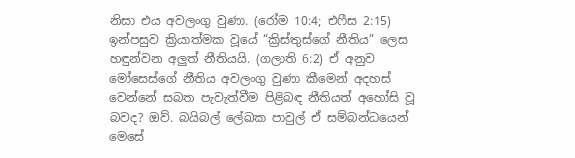නිසා එය අවලංගු වුණා. (රෝම 10:4; එෆීස 2:15) ඉන්පසුව ක්‍රියාත්මක වූයේ “ක්‍රිස්තුස්ගේ නීතිය” ලෙස හඳුන්වන අලුත් නීතියයි. (ගලාති 6:2) ඒ අනුව මෝසෙස්ගේ නීතිය අවලංගු වුණා කීමෙන් අදහස් වෙන්නේ සබත පැවැත්වීම පිළිබඳ නීතියත් අහෝසි වූ බවද? ඔව්. බයිබල් ලේඛක පාවුල් ඒ සම්බන්ධයෙන් මෙසේ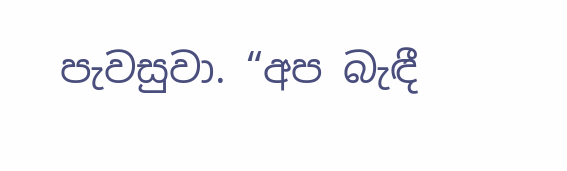පැවසුවා. “අප බැඳී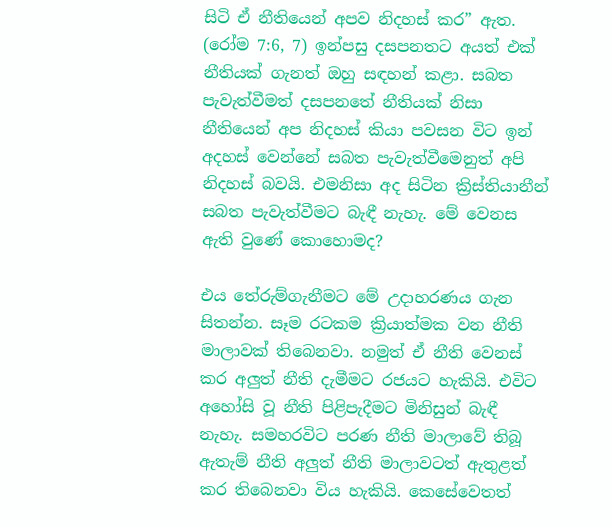සිටි ඒ නීතියෙන් අපව නිදහස් කර” ඇත. (රෝම 7:6, 7) ඉන්පසු දසපනතට අයත් එක් නීතියක් ගැනත් ඔහු සඳහන් කළා. සබත පැවැත්වීමත් දසපනතේ නීතියක් නිසා නීතියෙන් අප නිදහස් කියා පවසන විට ඉන් අදහස් වෙන්නේ සබත පැවැත්වීමෙනුත් අපි නිදහස් බවයි. එමනිසා අද සිටින ක්‍රිස්තියානීන් සබත පැවැත්වීමට බැඳී නැහැ. මේ වෙනස ඇති වුණේ කොහොමද?

එය තේරුම්ගැනීමට මේ උදාහරණය ගැන සිතන්න. සෑම රටකම ක්‍රියාත්මක වන නීති මාලාවක් තිබෙනවා. නමුත් ඒ නීති වෙනස් කර අලුත් නීති දැමීමට රජයට හැකියි. එවිට අහෝසි වූ නීති පිළිපැදීමට මිනිසුන් බැඳී නැහැ. සමහරවිට පරණ නීති මාලාවේ තිබූ ඇතැම් නීති අලුත් නීති මාලාවටත් ඇතුළත් කර තිබෙනවා විය හැකියි. කෙසේවෙතත්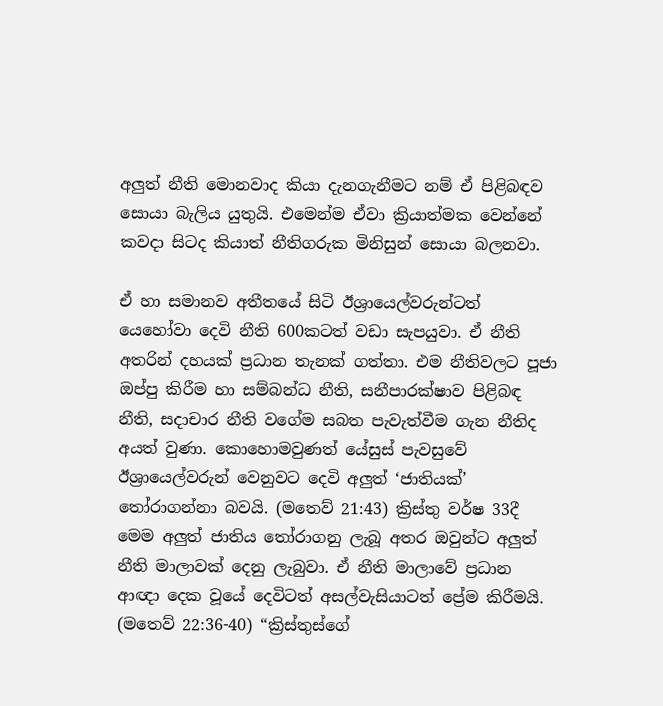අලුත් නීති මොනවාද කියා දැනගැනීමට නම් ඒ පිළිබඳව සොයා බැලිය යුතුයි. එමෙන්ම ඒවා ක්‍රියාත්මක වෙන්නේ කවදා සිටද කියාත් නීතිගරුක මිනිසුන් සොයා බලනවා.

ඒ හා සමානව අතීතයේ සිටි ඊශ්‍රායෙල්වරුන්ටත් යෙහෝවා දෙවි නීති 600කටත් වඩා සැපයුවා. ඒ නීති අතරින් දහයක් ප්‍රධාන තැනක් ගත්තා. එම නීතිවලට පූජා ඔප්පු කිරීම හා සම්බන්ධ නීති, සනීපාරක්ෂාව පිළිබඳ නීති, සදාචාර නීති වගේම සබත පැවැත්වීම ගැන නීතිද අයත් වුණා. කොහොමවුණත් යේසුස් පැවසුවේ ඊශ්‍රායෙල්වරුන් වෙනුවට දෙවි අලුත් ‘ජාතියක්’ තෝරාගන්නා බවයි. (මතෙව් 21:43) ක්‍රිස්තු වර්ෂ 33දී මෙම අලුත් ජාතිය තෝරාගනු ලැබූ අතර ඔවුන්ට අලුත් නීති මාලාවක් දෙනු ලැබුවා. ඒ නීති මාලාවේ ප්‍රධාන ආඥා දෙක වූයේ දෙවිටත් අසල්වැසියාටත් ප්‍රේම කිරීමයි. (මතෙව් 22:36-40) “ක්‍රිස්තුස්ගේ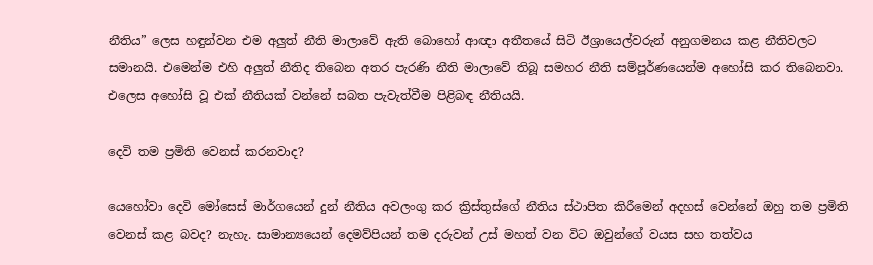නීතිය” ලෙස හඳුන්වන එම අලුත් නීති මාලාවේ ඇති බොහෝ ආඥා අතීතයේ සිටි ඊශ්‍රායෙල්වරුන් අනුගමනය කළ නීතිවලට සමානයි. එමෙන්ම එහි අලුත් නීතිද තිබෙන අතර පැරණි නීති මාලාවේ තිබූ සමහර නීති සම්පූර්ණයෙන්ම අහෝසි කර තිබෙනවා. එලෙස අහෝසි වූ එක් නීතියක් වන්නේ සබත පැවැත්වීම පිළිබඳ නීතියයි.

දෙවි තම ප්‍රමිති වෙනස් කරනවාද?

යෙහෝවා දෙවි මෝසෙස් මාර්ගයෙන් දුන් නීතිය අවලංගු කර ක්‍රිස්තුස්ගේ නීතිය ස්ථාපිත කිරීමෙන් අදහස් වෙන්නේ ඔහු තම ප්‍රමිති වෙනස් කළ බවද? නැහැ. සාමාන්‍යයෙන් දෙමව්පියන් තම දරුවන් උස් මහත් වන විට ඔවුන්ගේ වයස සහ තත්වය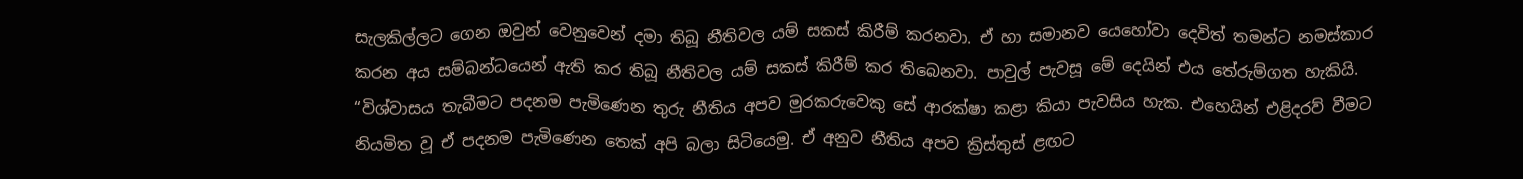සැලකිල්ලට ගෙන ඔවුන් වෙනුවෙන් දමා තිබූ නීතිවල යම් සකස් කිරීම් කරනවා. ඒ හා සමානව යෙහෝවා දෙවිත් තමන්ට නමස්කාර කරන අය සම්බන්ධයෙන් ඇති කර තිබූ නීතිවල යම් සකස් කිරීම් කර තිබෙනවා. පාවුල් පැවසූ මේ දෙයින් එය තේරුම්ගත හැකියි. “විශ්වාසය තැබීමට පදනම පැමිණෙන තුරු නීතිය අපව මුරකරුවෙකු සේ ආරක්ෂා කළා කියා පැවසිය හැක. එහෙයින් එළිදරව් වීමට නියමිත වූ ඒ පදනම පැමිණෙන තෙක් අපි බලා සිටියෙමු. ඒ අනුව නීතිය අපව ක්‍රිස්තුස් ළඟට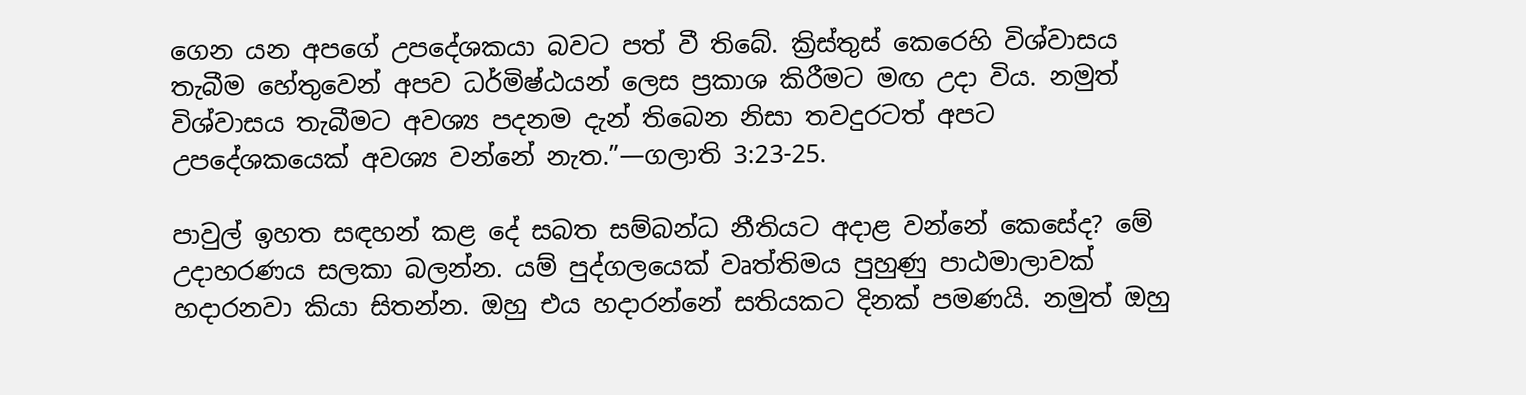ගෙන යන අපගේ උපදේශකයා බවට පත් වී තිබේ. ක්‍රිස්තුස් කෙරෙහි විශ්වාසය තැබීම හේතුවෙන් අපව ධර්මිෂ්ඨයන් ලෙස ප්‍රකාශ කිරීමට මඟ උදා විය. නමුත් විශ්වාසය තැබීමට අවශ්‍ය පදනම දැන් තිබෙන නිසා තවදුරටත් අපට උපදේශකයෙක් අවශ්‍ය වන්නේ නැත.”—ගලාති 3:23-25.

පාවුල් ඉහත සඳහන් කළ දේ සබත සම්බන්ධ නීතියට අදාළ වන්නේ කෙසේද? මේ උදාහරණය සලකා බලන්න. යම් පුද්ගලයෙක් වෘත්තිමය පුහුණු පාඨමාලාවක් හදාරනවා කියා සිතන්න. ඔහු එය හදාරන්නේ සතියකට දිනක් පමණයි. නමුත් ඔහු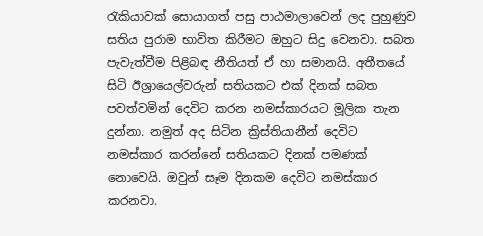රැකියාවක් සොයාගත් පසු පාඨමාලාවෙන් ලද පුහුණුව සතිය පුරාම භාවිත කිරීමට ඔහුට සිදු වෙනවා. සබත පැවැත්වීම පිළිබඳ නීතියත් ඒ හා සමානයි. අතීතයේ සිටි ඊශ්‍රායෙල්වරුන් සතියකට එක් දිනක් සබත පවත්වමින් දෙවිට කරන නමස්කාරයට මූලික තැන දුන්නා. නමුත් අද සිටින ක්‍රිස්තියානීන් දෙවිට නමස්කාර කරන්නේ සතියකට දිනක් පමණක් නොවෙයි. ඔවුන් සෑම දිනකම දෙවිට නමස්කාර කරනවා.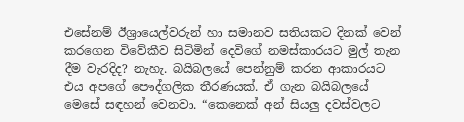එසේනම් ඊශ්‍රායෙල්වරුන් හා සමානව සතියකට දිනක් වෙන් කරගෙන විවේකීව සිටිමින් දෙවිගේ නමස්කාරයට මුල් තැන දීම වැරදිද? නැහැ. බයිබලයේ පෙන්නුම් කරන ආකාරයට එය අපගේ පෞද්ගලික තීරණයක්. ඒ ගැන බයිබලයේ මෙසේ සඳහන් වෙනවා. “කෙනෙක් අන් සියලු දවස්වලට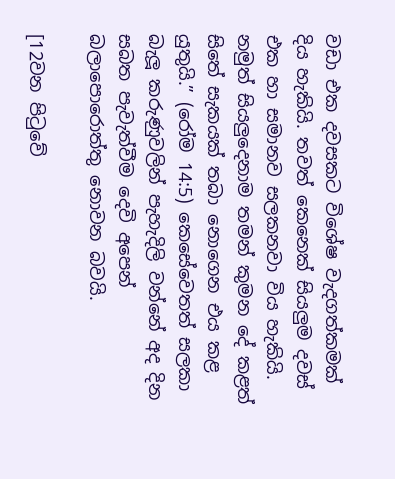වඩා එක දවසකට විශේෂ වැදගත්කමක් දිය හැකියි. තවත් කෙනෙක් සියලුම දවස් එක හා සමානව සලකනවා විය හැකියි. නමුත් සියලුදෙනාම තමන් කුමන දේ කළත් සිතේ සැකයක් තබා නොගෙන එය කළ යුතුයි.” (රෝම 14:5) කෙසේවෙතත් සලකා බැලූ කරුණුවලින් පැහැදිලි වන්නේ අද දින සබත පැවැත්වීම දෙවි අපෙන් බලාපොරොත්තු නොවන බවයි.

[12වන පිටුවේ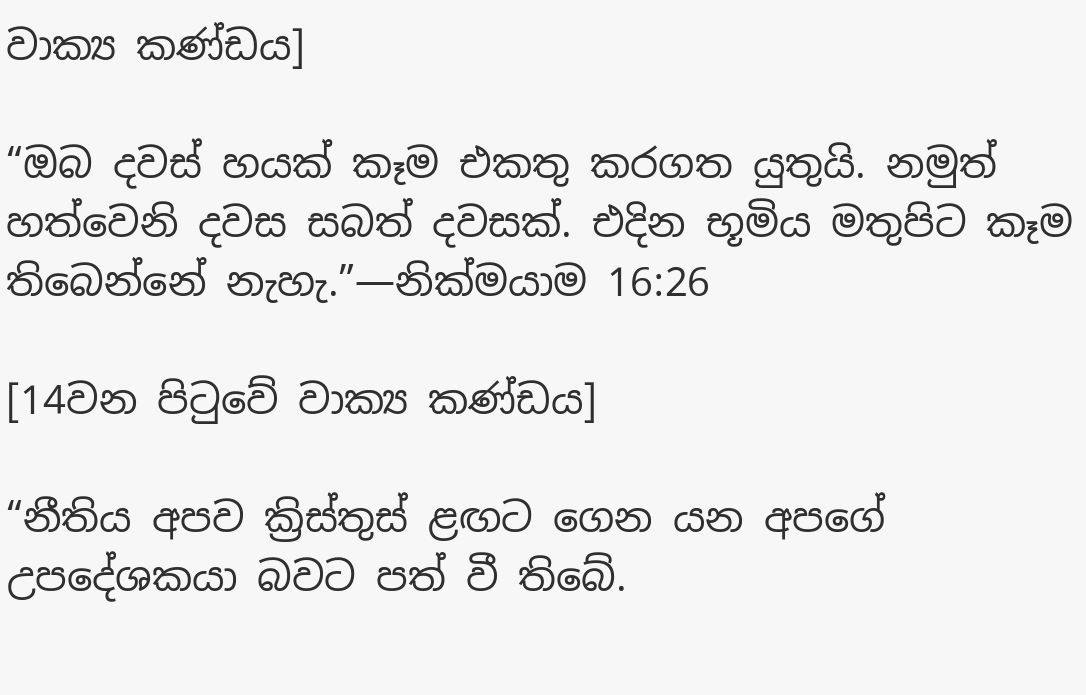වාක්‍ය කණ්ඩය]

“ඔබ දවස් හයක් කෑම එකතු කරගත යුතුයි. නමුත් හත්වෙනි දවස සබත් දවසක්. එදින භූමිය මතුපිට කෑම තිබෙන්නේ නැහැ.”—නික්මයාම 16:26

[14වන පිටුවේ වාක්‍ය කණ්ඩය]

“නීතිය අපව ක්‍රිස්තුස් ළඟට ගෙන යන අපගේ උපදේශකයා බවට පත් වී තිබේ.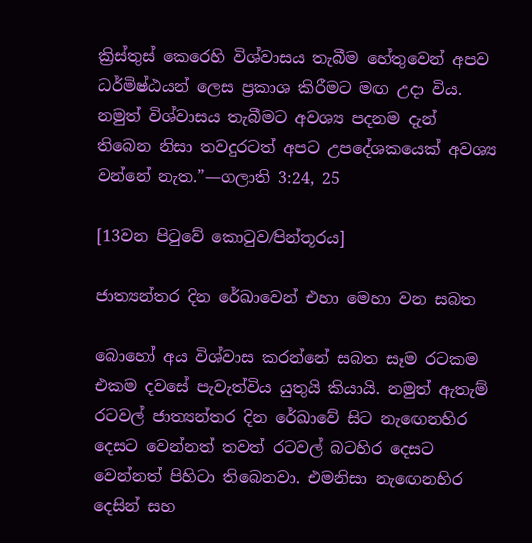ක්‍රිස්තුස් කෙරෙහි විශ්වාසය තැබීම හේතුවෙන් අපව ධර්මිෂ්ඨයන් ලෙස ප්‍රකාශ කිරීමට මඟ උදා විය. නමුත් විශ්වාසය තැබීමට අවශ්‍ය පදනම දැන් තිබෙන නිසා තවදුරටත් අපට උපදේශකයෙක් අවශ්‍ය වන්නේ නැත.”—ගලාති 3:24, 25

[13වන පිටුවේ කොටුව⁄පින්තූරය]

ජාත්‍යන්තර දින රේඛාවෙන් එහා මෙහා වන සබත

බොහෝ අය විශ්වාස කරන්නේ සබත සෑම රටකම එකම දවසේ පැවැත්විය යුතුයි කියායි. නමුත් ඇතැම් රටවල් ජාත්‍යන්තර දින රේඛාවේ සිට නැඟෙනහිර දෙසට වෙන්නත් තවත් රටවල් බටහිර දෙසට වෙන්නත් පිහිටා තිබෙනවා. එමනිසා නැඟෙනහිර දෙසින් සහ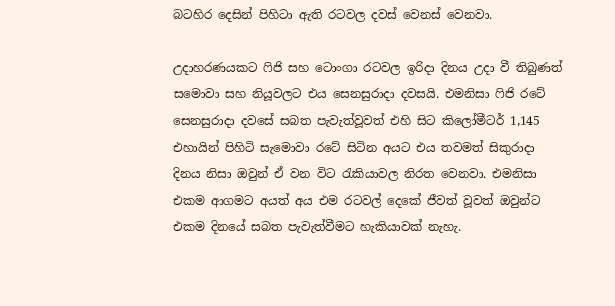බටහිර දෙසින් පිහිටා ඇති රටවල දවස් වෙනස් වෙනවා.

උදාහරණයකට ෆිජි සහ ටොංගා රටවල ඉරිදා දිනය උදා වී තිබුණත් සමොවා සහ නියූවලට එය සෙනසුරාදා දවසයි. එමනිසා ෆිජි රටේ සෙනසුරාදා දවසේ සබත පැවැත්වූවත් එහි සිට කිලෝමීටර් 1,145 එහායින් පිහිටි සැමොවා රටේ සිටින අයට එය තවමත් සිකුරාදා දිනය නිසා ඔවුන් ඒ වන විට රැකියාවල නිරත වෙනවා. එමනිසා එකම ආගමට අයත් අය එම රටවල් දෙකේ ජීවත් වූවත් ඔවුන්ට එකම දිනයේ සබත පැවැත්වීමට හැකියාවක් නැහැ.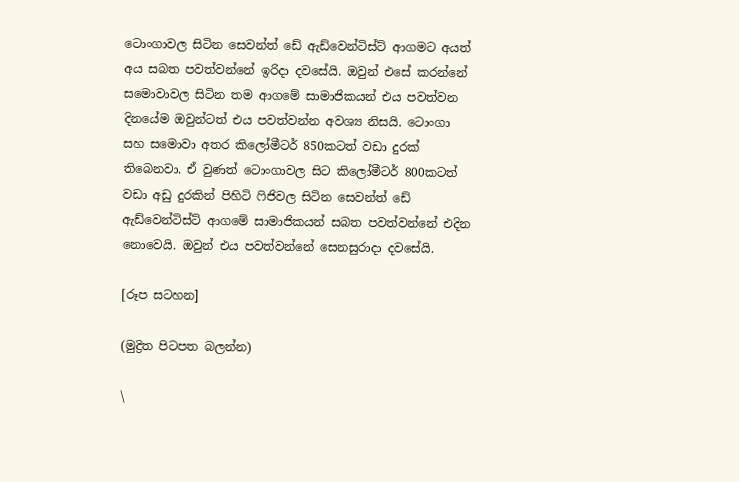ටොංගාවල සිටින සෙවන්ත් ඩේ ඇඩ්වෙන්ටිස්ට් ආගමට අයත් අය සබත පවත්වන්නේ ඉරිදා දවසේයි. ඔවුන් එසේ කරන්නේ සමොවාවල සිටින තම ආගමේ සාමාජිකයන් එය පවත්වන දිනයේම ඔවුන්ටත් එය පවත්වන්න අවශ්‍ය නිසයි. ටොංගා සහ සමොවා අතර කිලෝමීටර් 850කටත් වඩා දුරක් තිබෙනවා. ඒ වුණත් ටොංගාවල සිට කිලෝමීටර් 800කටත් වඩා අඩු දුරකින් පිහිටි ෆිජිවල සිටින සෙවන්ත් ඩේ ඇඩ්වෙන්ටිස්ට් ආගමේ සාමාජිකයන් සබත පවත්වන්නේ එදින නොවෙයි. ඔවුන් එය පවත්වන්නේ සෙනසුරාදා දවසේයි.

[රූප සටහන]

(මුද්‍රිත පිටපත බලන්න)

\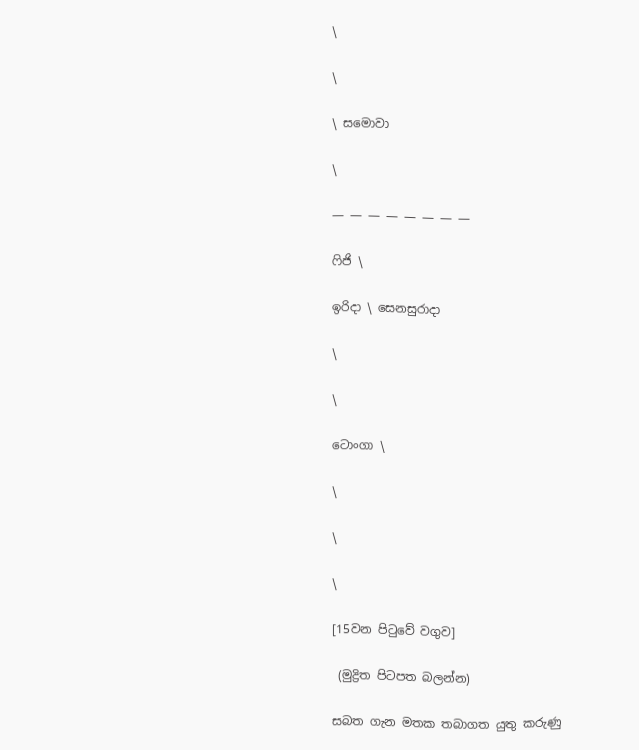\

\

\ සමොවා

\

— ― ― ― ― ― ― ―

ෆිජි \

ඉරිදා \ සෙනසුරාදා

\

\

ටොංගා \

\

\

\

[15වන පිටුවේ වගුව]

 (මුද්‍රිත පිටපත බලන්න)

සබත ගැන මතක තබාගත යුතු කරුණු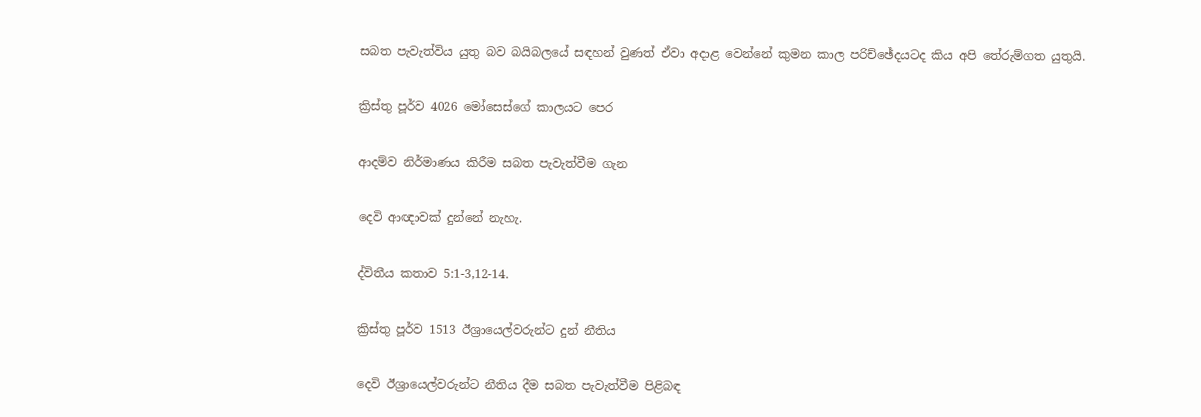සබත පැවැත්විය යුතු බව බයිබලයේ සඳහන් වුණත් ඒවා අදාළ වෙන්නේ කුමන කාල පරිච්ඡේදයටද කිය අපි තේරුම්ගත යුතුයි.

ක්‍රිස්තු පූර්ව 4026 මෝසෙස්ගේ කාලයට පෙර

ආදම්ව නිර්මාණය කිරීම සබත පැවැත්වීම ගැන

දෙවි ආඥාවක් දුන්නේ නැහැ.

ද්විතීය කතාව 5:1-3,12-14.

ක්‍රිස්තු පූර්ව 1513 ඊශ්‍රායෙල්වරුන්ට දුන් නීතිය

දෙවි ඊශ්‍රායෙල්වරුන්ට නීතිය දීම සබත පැවැත්වීම පිළිබඳ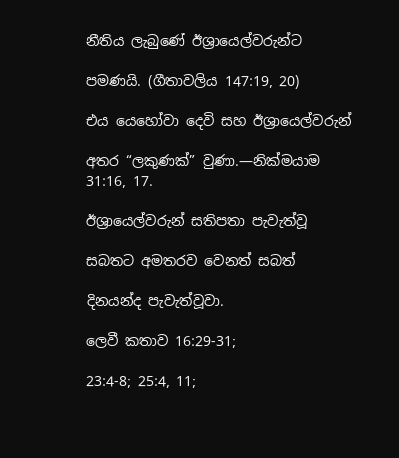නීතිය ලැබුණේ ඊශ්‍රායෙල්වරුන්ට

පමණයි. (ගීතාවලිය 147:19, 20)

එය යෙහෝවා දෙවි සහ ඊශ්‍රායෙල්වරුන්

අතර “ලකුණක්” වුණා.—නික්මයාම 31:16, 17.

ඊශ්‍රායෙල්වරුන් සතිපතා පැවැත්වූ

සබතට අමතරව වෙනත් සබත්

දිනයන්ද පැවැත්වූවා.

ලෙවී කතාව 16:29-31;

23:4-8; 25:4, 11;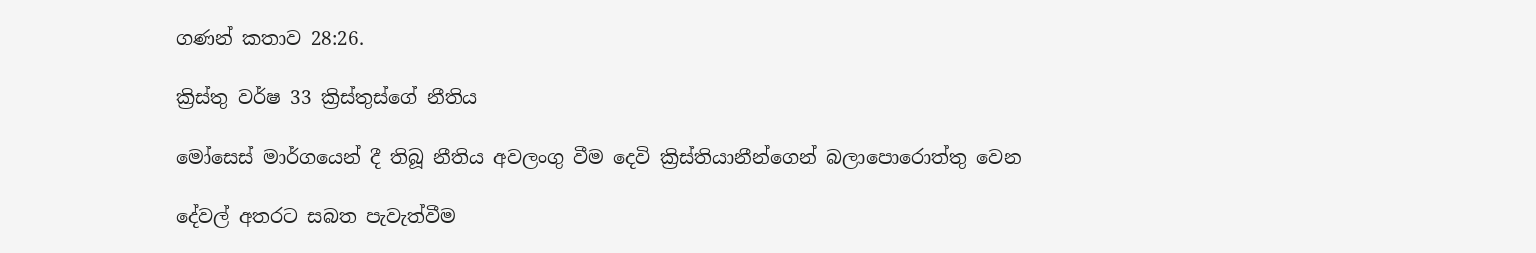ගණන් කතාව 28:26.

ක්‍රිස්තු වර්ෂ 33 ක්‍රිස්තුස්ගේ නීතිය

මෝසෙස් මාර්ගයෙන් දී තිබූ නීතිය අවලංගු වීම දෙවි ක්‍රිස්තියානීන්ගෙන් බලාපොරොත්තු වෙන

දේවල් අතරට සබත පැවැත්වීම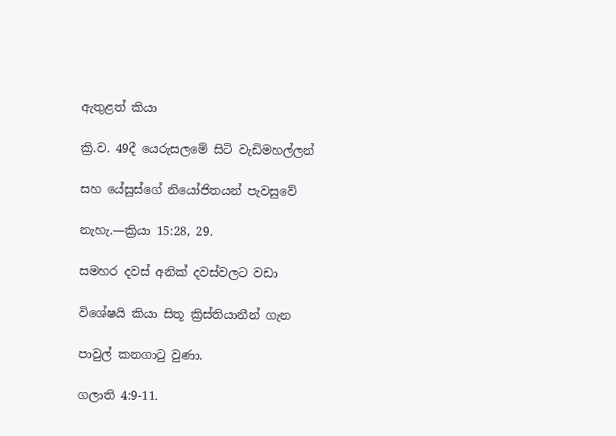ඇතුළත් කියා

ක්‍රි.ව. 49දී යෙරුසලමේ සිටි වැඩිමහල්ලන්

සහ යේසුස්ගේ නියෝජිතයන් පැවසුවේ

නැහැ.—ක්‍රියා 15:28, 29.

සමහර දවස් අනික් දවස්වලට වඩා

විශේෂයි කියා සිතූ ක්‍රිස්තියානීන් ගැන

පාවුල් කනගාටු වුණා.

ගලාති 4:9-11.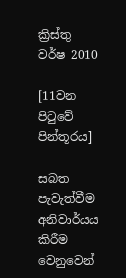ක්‍රිස්තු වර්ෂ 2010

[11වන පිටුවේ පින්තූරය]

සබත පැවැත්වීම අනිවාර්යය කිරීම වෙනුවෙන්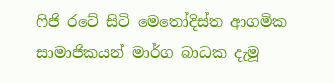ෆිජි රටේ සිටි මෙතෝදිස්ත ආගමික සාමාජිකයන් මාර්ග බාධක දැමූ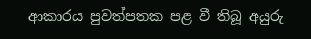ආකාරය පුවත්පතක පළ වී තිබූ අයුරු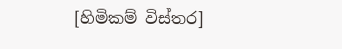[හිමිකම් විස්තර]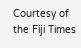Courtesy of the Fiji Times